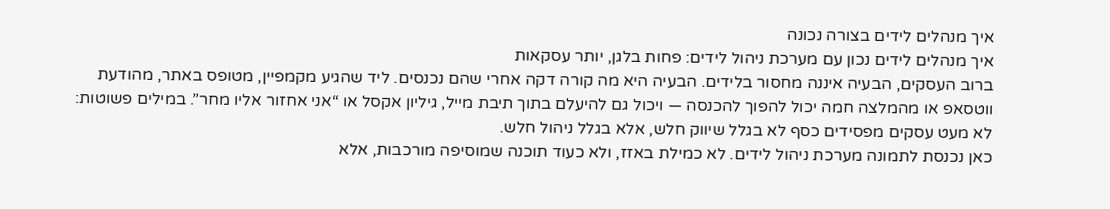איך מנהלים לידים בצורה נכונה
איך מנהלים לידים נכון עם מערכת ניהול לידים: פחות בלגן, יותר עסקאות
ברוב העסקים, הבעיה איננה מחסור בלידים. הבעיה היא מה קורה דקה אחרי שהם נכנסים. ליד שהגיע מקמפיין, מטופס באתר, מהודעת ווטסאפ או מהמלצה חמה יכול להפוך להכנסה — ויכול גם להיעלם בתוך תיבת מייל, גיליון אקסל או “אני אחזור אליו מחר”. במילים פשוטות: לא מעט עסקים מפסידים כסף לא בגלל שיווק חלש, אלא בגלל ניהול חלש.
כאן נכנסת לתמונה מערכת ניהול לידים. לא כמילת באזז, ולא כעוד תוכנה שמוסיפה מורכבות, אלא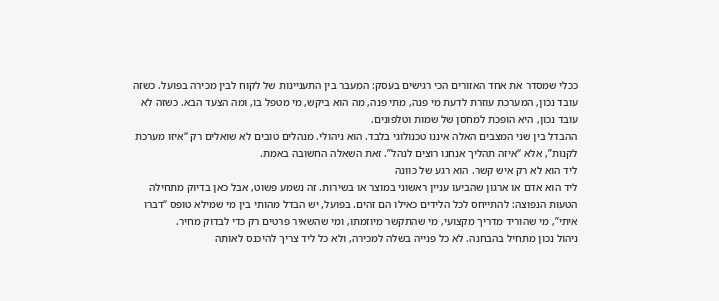ככלי שמסדר את אחד האזורים הכי רגישים בעסק: המעבר בין התעניינות של לקוח לבין מכירה בפועל. כשזה עובד נכון, המערכת עוזרת לדעת מי פנה, מתי פנה, מה הוא ביקש, מי מטפל בו, ומה הצעד הבא. כשזה לא עובד נכון, היא הופכת למחסן של שמות וטלפונים.
ההבדל בין שני המצבים האלה איננו טכנולוגי בלבד. הוא ניהולי. מנהלים טובים לא שואלים רק “איזו מערכת לקנות”, אלא “איזה תהליך אנחנו רוצים לנהל”. זאת השאלה החשובה באמת.
ליד הוא לא רק איש קשר. הוא רגע של כוונה
ליד הוא אדם או ארגון שהביעו עניין ראשוני במוצר או בשירות. זה נשמע פשוט, אבל כאן בדיוק מתחילה הטעות הנפוצה: להתייחס לכל הלידים כאילו הם זהים. בפועל, יש הבדל מהותי בין מי שמילא טופס “דברו איתי”, מי שהוריד מדריך מקצועי, מי שהתקשר מיוזמתו, ומי שהשאיר פרטים רק כדי לבדוק מחיר.
ניהול נכון מתחיל בהבחנה. לא כל פנייה בשלה למכירה, ולא כל ליד צריך להיכנס לאותה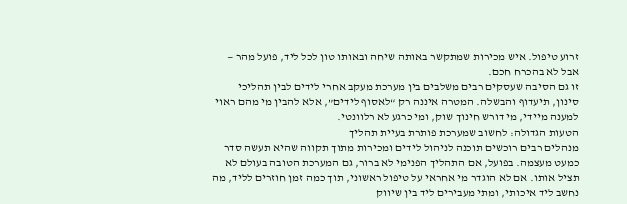זרוע טיפול. איש מכירות שמתקשר באותה שיחה ובאותו טון לכל ליד, פועל מהר — אבל לא בהכרח חכם.
זו גם הסיבה שעסקים רבים משלבים בין מערכת מעקב אחרי לידים לבין תהליכי סינון, תיעדוף והבשלה. המטרה איננה רק “לאסוף לידים”, אלא להבין מי מהם ראוי למענה מיידי, מי דורש חינוך שוק, ומי כרגע לא רלוונטי.
הטעות הגדולה: לחשוב שמערכת פותרת בעיית תהליך
מנהלים רבים רוכשים תוכנה לניהול לידים ומכירות מתוך תקווה שהיא תעשה סדר כמעט מעצמה. בפועל, אם התהליך הפנימי לא ברור, גם המערכת הטובה בעולם לא תציל אותו. אם לא הוגדר מי אחראי על טיפול ראשוני, תוך כמה זמן חוזרים לליד, מה נחשב ליד איכותי, ומתי מעבירים ליד בין שיווק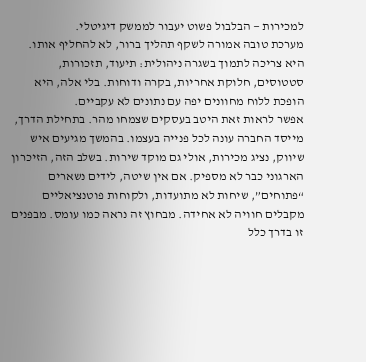למכירות — הבלבול פשוט יעבור לממשק דיגיטלי.
מערכת טובה אמורה לשקף תהליך ברור, לא להחליף אותו. היא צריכה לתמוך בשגרה ניהולית: תיעוד, תזכורות, סטטוסים, חלוקת אחריות, בקרה ודוחות. בלי אלה, היא הופכת ללוח מחוונים יפה עם נתונים לא עקביים.
אפשר לראות זאת היטב בעסקים שצמחו מהר. בתחילת הדרך, מייסד החברה עונה לכל פנייה בעצמו. בהמשך מגיעים איש שיווק, נציג מכירות, אולי גם מוקד שירות. בשלב הזה, הזיכרון הארגוני כבר לא מספיק. אם אין שיטה, לידים נשארים “פתוחים”, שיחות לא מתועדות, ולקוחות פוטנציאליים מקבלים חוויה לא אחידה. מבחוץ זה נראה כמו עומס. מבפנים זו בדרך כלל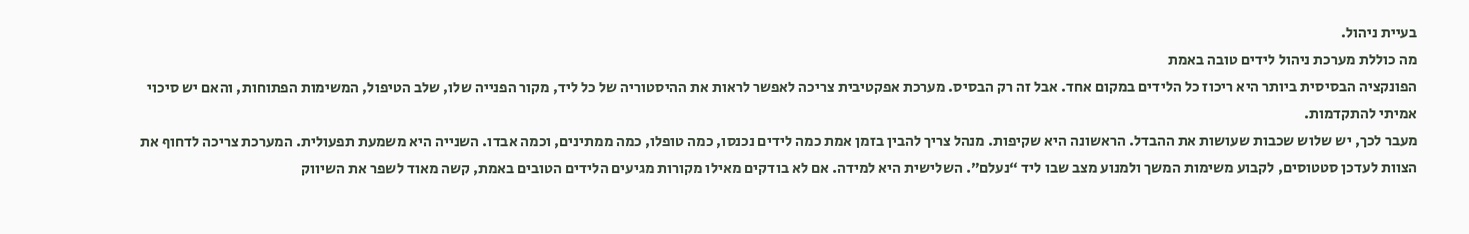בעיית ניהול.
מה כוללת מערכת ניהול לידים טובה באמת
הפונקציה הבסיסית ביותר היא ריכוז כל הלידים במקום אחד. אבל זה רק הבסיס. מערכת אפקטיבית צריכה לאפשר לראות את ההיסטוריה של כל ליד, מקור הפנייה שלו, שלב הטיפול, המשימות הפתוחות, והאם יש סיכוי אמיתי להתקדמות.
מעבר לכך, יש שלוש שכבות שעושות את ההבדל. הראשונה היא שקיפות. מנהל צריך להבין בזמן אמת כמה לידים נכנסו, כמה טופלו, כמה ממתינים, וכמה אבדו. השנייה היא משמעת תפעולית. המערכת צריכה לדחוף את הצוות לעדכן סטטוסים, לקבוע משימות המשך ולמנוע מצב שבו ליד “נעלם”. השלישית היא למידה. אם לא בודקים מאילו מקורות מגיעים הלידים הטובים באמת, קשה מאוד לשפר את השיווק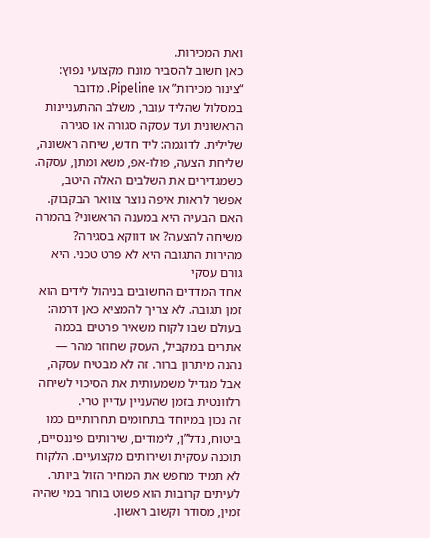ואת המכירות.
כאן חשוב להסביר מונח מקצועי נפוץ: “צינור מכירות” או Pipeline. מדובר במסלול שהליד עובר, משלב ההתעניינות הראשונית ועד עסקה סגורה או סגירה שלילית. לדוגמה: ליד חדש, שיחה ראשונה, שליחת הצעה, פולו-אפ, משא ומתן, עסקה. כשמגדירים את השלבים האלה היטב, אפשר לראות איפה נוצר צוואר הבקבוק. האם הבעיה היא במענה הראשוני? בהמרה משיחה להצעה? או דווקא בסגירה?
מהירות התגובה היא לא פרט טכני. היא גורם עסקי
אחד המדדים החשובים בניהול לידים הוא זמן תגובה. לא צריך להמציא כאן דרמה: בעולם שבו לקוח משאיר פרטים בכמה אתרים במקביל, העסק שחוזר מהר — נהנה מיתרון ברור. זה לא מבטיח עסקה, אבל מגדיל משמעותית את הסיכוי לשיחה רלוונטית בזמן שהעניין עדיין טרי.
זה נכון במיוחד בתחומים תחרותיים כמו ביטוח, נדל”ן, לימודים, שירותים פיננסיים, תוכנה עסקית ושירותים מקצועיים. הלקוח לא תמיד מחפש את המחיר הזול ביותר. לעיתים קרובות הוא פשוט בוחר במי שהיה זמין, מסודר וקשוב ראשון.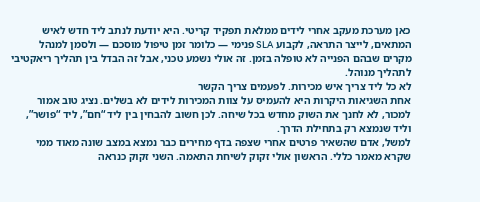כאן מערכת מעקב אחרי לידים ממלאת תפקיד קריטי. היא יודעת לנתב ליד חדש לאיש המתאים, לייצר התראה, לקבוע SLA פנימי — כלומר זמן טיפול מוסכם — ולסמן למנהל מקרים שבהם הפנייה לא טופלה בזמן. זה אולי נשמע טכני, אבל זה הבדל בין תהליך ריאקטיבי לתהליך מנוהל.
לא כל ליד צריך איש מכירות. לפעמים צריך הקשר
אחת השגיאות היקרות היא להעמיס על צוות המכירות לידים לא בשלים. נציג טוב אמור למכור, לא לחנך את השוק מחדש בכל שיחה. לכן חשוב להבחין בין ליד “חם”, ליד “פושר”, וליד שנמצא רק בתחילת הדרך.
למשל, אדם שהשאיר פרטים אחרי שצפה בדף מחירים כבר נמצא במצב שונה מאוד ממי שקרא מאמר כללי. הראשון אולי זקוק לשיחת התאמה. השני זקוק כנראה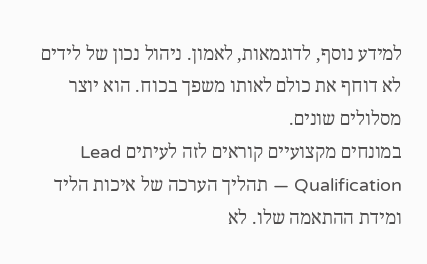למידע נוסף, לדוגמאות, לאמון. ניהול נכון של לידים לא דוחף את כולם לאותו משפך בכוח. הוא יוצר מסלולים שונים.
במונחים מקצועיים קוראים לזה לעיתים Lead Qualification — תהליך הערכה של איכות הליד ומידת ההתאמה שלו. לא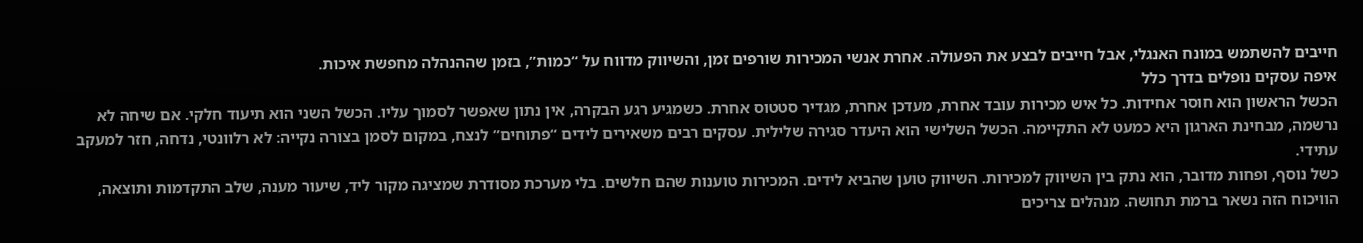חייבים להשתמש במונח האנגלי, אבל חייבים לבצע את הפעולה. אחרת אנשי המכירות שורפים זמן, והשיווק מדווח על “כמות”, בזמן שההנהלה מחפשת איכות.
איפה עסקים נופלים בדרך כלל
הכשל הראשון הוא חוסר אחידות. כל איש מכירות עובד אחרת, מעדכן אחרת, מגדיר סטטוס אחרת. כשמגיע רגע הבקרה, אין נתון שאפשר לסמוך עליו. הכשל השני הוא תיעוד חלקי. אם שיחה לא נרשמה, מבחינת הארגון היא כמעט לא התקיימה. הכשל השלישי הוא היעדר סגירה שלילית. עסקים רבים משאירים לידים “פתוחים” לנצח, במקום לסמן בצורה נקייה: לא רלוונטי, נדחה, חזר למעקב עתידי.
כשל נוסף, ופחות מדובר, הוא נתק בין השיווק למכירות. השיווק טוען שהביא לידים. המכירות טוענות שהם חלשים. בלי מערכת מסודרת שמציגה מקור ליד, שיעור מענה, שלב התקדמות ותוצאה, הוויכוח הזה נשאר ברמת תחושה. מנהלים צריכים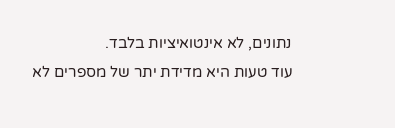נתונים, לא אינטואיציות בלבד.
עוד טעות היא מדידת יתר של מספרים לא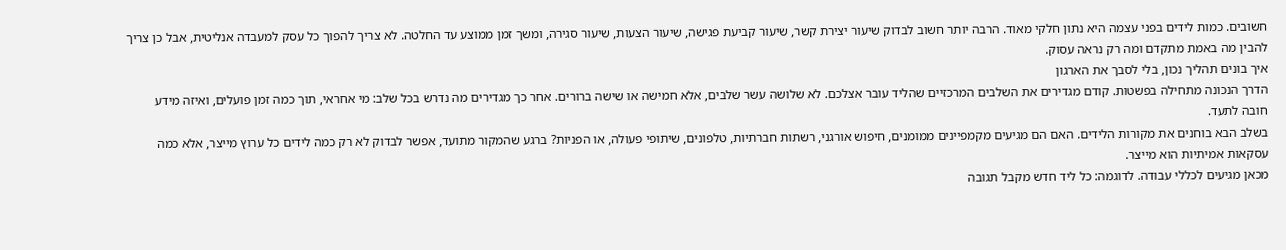חשובים. כמות לידים בפני עצמה היא נתון חלקי מאוד. הרבה יותר חשוב לבדוק שיעור יצירת קשר, שיעור קביעת פגישה, שיעור הצעות, שיעור סגירה, ומשך זמן ממוצע עד החלטה. לא צריך להפוך כל עסק למעבדה אנליטית, אבל כן צריך להבין מה באמת מתקדם ומה רק נראה עסוק.
איך בונים תהליך נכון, בלי לסבך את הארגון
הדרך הנכונה מתחילה בפשטות. קודם מגדירים את השלבים המרכזיים שהליד עובר אצלכם. לא שלושה עשר שלבים, אלא חמישה או שישה ברורים. אחר כך מגדירים מה נדרש בכל שלב: מי אחראי, תוך כמה זמן פועלים, ואיזה מידע חובה לתעד.
בשלב הבא בוחנים את מקורות הלידים. האם הם מגיעים מקמפיינים ממומנים, חיפוש אורגני, רשתות חברתיות, טלפונים, שיתופי פעולה, או הפניות? ברגע שהמקור מתועד, אפשר לבדוק לא רק כמה לידים כל ערוץ מייצר, אלא כמה עסקאות אמיתיות הוא מייצר.
מכאן מגיעים לכללי עבודה. לדוגמה: כל ליד חדש מקבל תגובה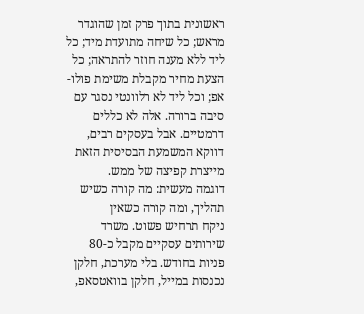ראשונית בתוך פרק זמן שהוגדר מראש; כל שיחה מתועדת מיד; כל ליד ללא מענה חוזר להתראה; כל הצעת מחיר מקבלת משימת פולו-אפ; וכל ליד לא רלוונטי נסגר עם סיבה ברורה. אלה לא כללים דרמטיים. אבל בעסקים רבים, דווקא המשמעת הבסיסית הזאת מייצרת קפיצה של ממש.
דוגמה מעשית: מה קורה כשיש תהליך, ומה קורה כשאין
ניקח תרחיש פשוט. משרד שירותים עסקיים מקבל כ-80 פניות בחודש. בלי מערכת, חלקן נכנסות במייל, חלקן בוואטסאפ,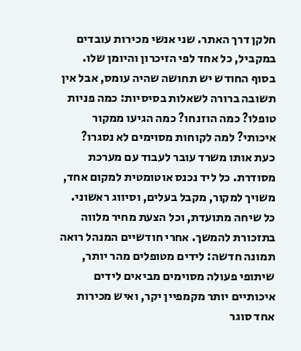חלקן דרך האתר. שני אנשי מכירות עובדים במקביל, כל אחד לפי הזיכרון והיומן שלו. בסוף החודש יש תחושה שהיה עומס, אבל אין תשובה ברורה לשאלות בסיסיות: כמה פניות טופלו? כמה הוזנחו? כמה הגיעו ממקור איכותי? למה לקוחות מסוימים לא נסגרו?
כעת אותו משרד עובר לעבוד עם מערכת מסודרת. כל ליד נכנס אוטומטית למקום אחד, משויך למקור, מקבל בעלים, וסיווג ראשוני. כל שיחה מתועדת, וכל הצעת מחיר מלווה בתזכורת להמשך. אחרי חודשיים המנהל רואה תמונה חדשה: לידים מטופלים מהר יותר, שיתופי פעולה מסוימים מביאים לידים איכותיים יותר מקמפיין יקר, ואיש מכירות אחד סוגר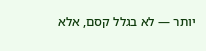יותר — לא בגלל קסם, אלא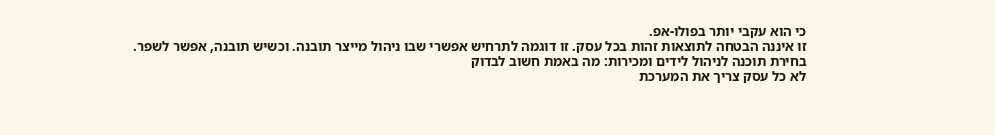כי הוא עקבי יותר בפולו-אפ.
זו איננה הבטחה לתוצאות זהות בכל עסק. זו דוגמה לתרחיש אפשרי שבו ניהול מייצר תובנה. וכשיש תובנה, אפשר לשפר.
בחירת תוכנה לניהול לידים ומכירות: מה באמת חשוב לבדוק
לא כל עסק צריך את המערכת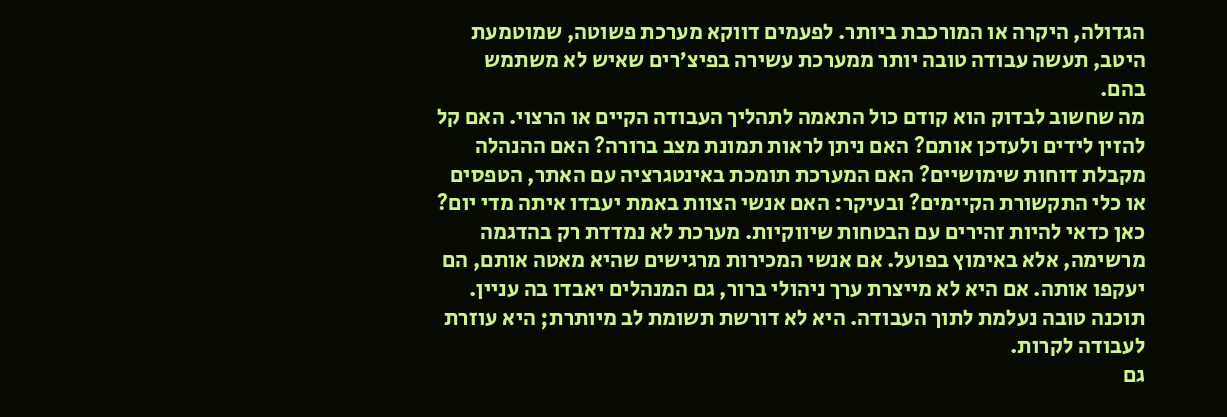הגדולה, היקרה או המורכבת ביותר. לפעמים דווקא מערכת פשוטה, שמוטמעת היטב, תעשה עבודה טובה יותר ממערכת עשירה בפיצ’רים שאיש לא משתמש בהם.
מה שחשוב לבדוק הוא קודם כול התאמה לתהליך העבודה הקיים או הרצוי. האם קל להזין לידים ולעדכן אותם? האם ניתן לראות תמונת מצב ברורה? האם ההנהלה מקבלת דוחות שימושיים? האם המערכת תומכת באינטגרציה עם האתר, הטפסים או כלי התקשורת הקיימים? ובעיקר: האם אנשי הצוות באמת יעבדו איתה מדי יום?
כאן כדאי להיות זהירים עם הבטחות שיווקיות. מערכת לא נמדדת רק בהדגמה מרשימה, אלא באימוץ בפועל. אם אנשי המכירות מרגישים שהיא מאטה אותם, הם יעקפו אותה. אם היא לא מייצרת ערך ניהולי ברור, גם המנהלים יאבדו בה עניין. תוכנה טובה נעלמת לתוך העבודה. היא לא דורשת תשומת לב מיותרת; היא עוזרת לעבודה לקרות.
גם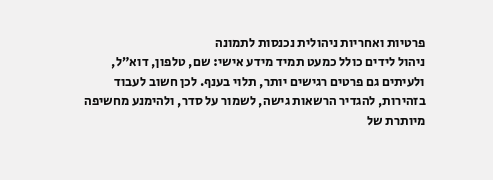פרטיות ואחריות ניהולית נכנסות לתמונה
ניהול לידים כולל כמעט תמיד מידע אישי: שם, טלפון, דוא”ל, ולעיתים גם פרטים רגישים יותר, תלוי בענף. לכן חשוב לעבוד בזהירות, להגדיר הרשאות גישה, לשמור על סדר, ולהימנע מחשיפה מיותרת של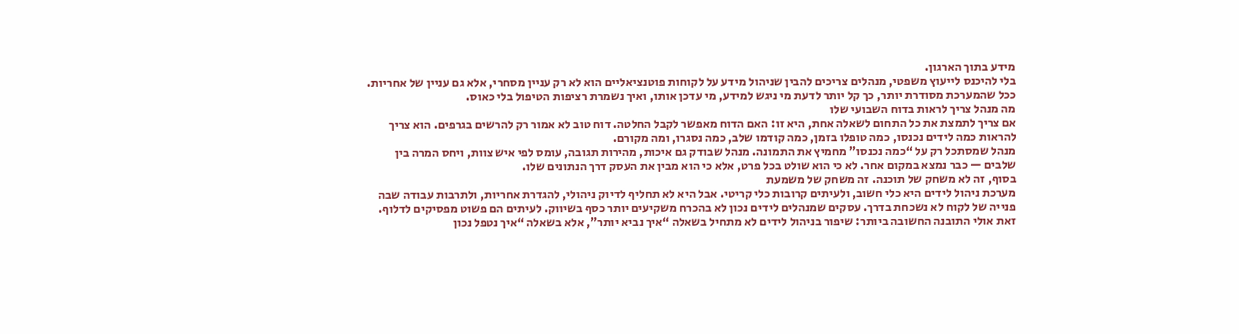מידע בתוך הארגון.
בלי להיכנס לייעוץ משפטי, מנהלים צריכים להבין שניהול מידע על לקוחות פוטנציאליים הוא לא רק עניין מסחרי, אלא גם עניין של אחריות. ככל שהמערכת מסודרת יותר, כך קל יותר לדעת מי ניגש למידע, מי עדכן אותו, ואיך נשמרת רציפות הטיפול בלי כאוס.
מה מנהל צריך לראות בדוח השבועי שלו
אם צריך לתמצת את כל התחום לשאלה אחת, היא זו: האם הדוח מאפשר לקבל החלטה. דוח טוב לא אמור רק להרשים בגרפים. הוא צריך להראות כמה לידים נכנסו, כמה טופלו בזמן, כמה קודמו שלב, כמה נסגרו, ומה מקורם.
מנהל שמסתכל רק על “כמה נכנסו” מחמיץ את התמונה. מנהל שבודק גם איכות, מהירות תגובה, עומס לפי איש צוות, ויחס המרה בין שלבים — כבר נמצא במקום אחר. לא כי הוא שולט בכל פרט, אלא כי הוא מבין את העסק דרך הנתונים שלו.
בסוף, זה לא משחק של תוכנה. זה משחק של משמעת
מערכת ניהול לידים היא כלי חשוב, ולעיתים קרובות כלי קריטי. אבל היא לא תחליף לדיוק ניהולי, להגדרת אחריות, ולתרבות עבודה שבה פנייה של לקוח לא נשכחת בדרך. עסקים שמנהלים לידים נכון לא בהכרח משקיעים יותר כסף בשיווק. לעיתים הם פשוט מפסיקים לדלוף.
זאת אולי התובנה החשובה ביותר: שיפור בניהול לידים לא מתחיל בשאלה “איך נביא יותר”, אלא בשאלה “איך נטפל נכון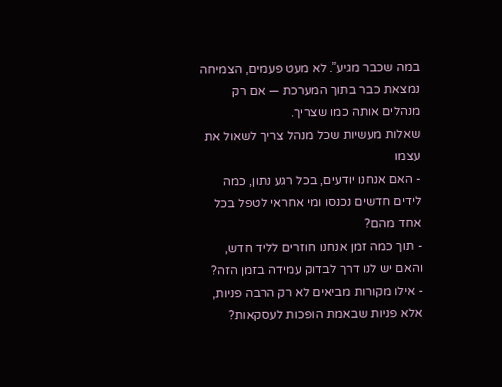במה שכבר מגיע”. לא מעט פעמים, הצמיחה נמצאת כבר בתוך המערכת — אם רק מנהלים אותה כמו שצריך.
שאלות מעשיות שכל מנהל צריך לשאול את עצמו
- האם אנחנו יודעים, בכל רגע נתון, כמה לידים חדשים נכנסו ומי אחראי לטפל בכל אחד מהם?
- תוך כמה זמן אנחנו חוזרים לליד חדש, והאם יש לנו דרך לבדוק עמידה בזמן הזה?
- אילו מקורות מביאים לא רק הרבה פניות, אלא פניות שבאמת הופכות לעסקאות?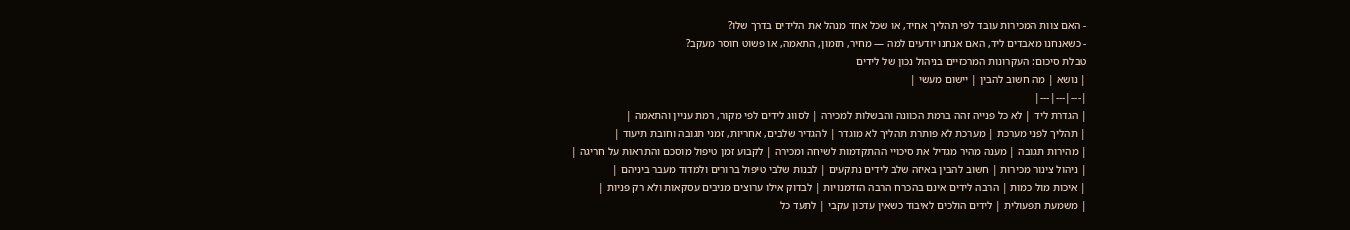- האם צוות המכירות עובד לפי תהליך אחיד, או שכל אחד מנהל את הלידים בדרך שלו?
- כשאנחנו מאבדים ליד, האם אנחנו יודעים למה — מחיר, תזמון, התאמה, או פשוט חוסר מעקב?
טבלת סיכום: העקרונות המרכזיים בניהול נכון של לידים
| נושא | מה חשוב להבין | יישום מעשי |
|---|---|---|
| הגדרת ליד | לא כל פנייה זהה ברמת הכוונה והבשלות למכירה | לסווג לידים לפי מקור, רמת עניין והתאמה |
| תהליך לפני מערכת | מערכת לא פותרת תהליך לא מוגדר | להגדיר שלבים, אחריות, זמני תגובה וחובת תיעוד |
| מהירות תגובה | מענה מהיר מגדיל את סיכויי ההתקדמות לשיחה ומכירה | לקבוע זמן טיפול מוסכם והתראות על חריגה |
| ניהול צינור מכירות | חשוב להבין באיזה שלב לידים נתקעים | לבנות שלבי טיפול ברורים ולמדוד מעבר ביניהם |
| איכות מול כמות | הרבה לידים אינם בהכרח הרבה הזדמנויות | לבדוק אילו ערוצים מניבים עסקאות ולא רק פניות |
| משמעת תפעולית | לידים הולכים לאיבוד כשאין עדכון עקבי | לתעד כל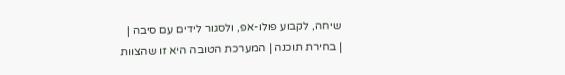שיחה, לקבוע פולו-אפ, ולסגור לידים עם סיבה |
| בחירת תוכנה | המערכת הטובה היא זו שהצוות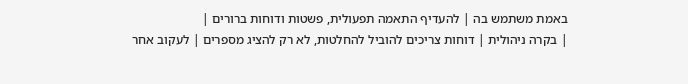באמת משתמש בה | להעדיף התאמה תפעולית, פשטות ודוחות ברורים |
| בקרה ניהולית | דוחות צריכים להוביל להחלטות, לא רק להציג מספרים | לעקוב אחר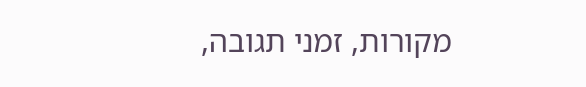מקורות, זמני תגובה,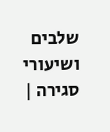שלבים ושיעורי סגירה |